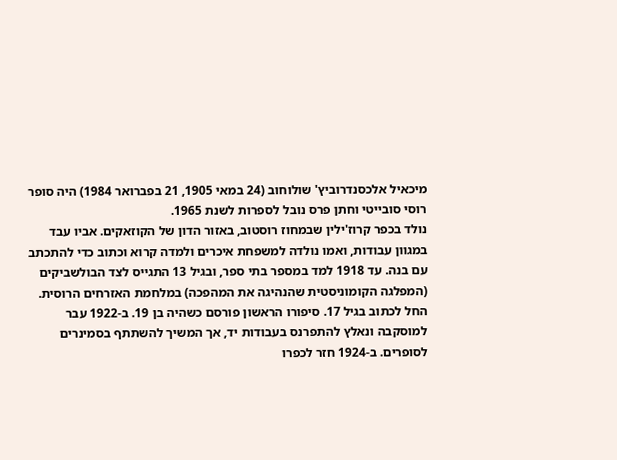מיכאיל אלכסנדרוביץ' שולוחוב (24 במאי 1905, 21 בפברואר 1984) היה סופר רוסי סובייטי וחתן פרס נובל לספרות לשנת 1965.
נולד בכפר קרוז'ילין שבמחוז רוסטוב, באזור הדון של הקוזאקים. אביו עבד במגוון עבודות, ואמו נולדה למשפחת איכרים ולמדה קרוא וכתוב כדי להתכתב עם בנה. עד 1918 למד במספר בתי ספר, ובגיל 13 התגייס לצד הבולשביקים (המפלגה הקומוניסטית שהנהיגה את המהפכה) במלחמת האזרחים הרוסית.
החל לכתוב בגיל 17. סיפורו הראשון פורסם כשהיה בן 19. ב-1922 עבר למוסקבה ונאלץ להתפרנס בעבודות יד, אך המשיך להשתתף בסמינרים לסופרים. ב-1924 חזר לכפרו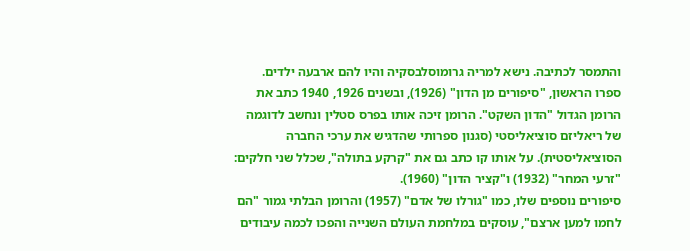והתמסר לכתיבה. נישא למריה גרומוסלבסקיה והיו להם ארבעה ילדים.
ספרו הראשון, "סיפורים מן הדון" (1926), ובשנים 1926, 1940 כתב את הרומן הגדול "הדון השקט". הרומן זיכה אותו בפרס סטלין ונחשב לדוגמה של ריאליזם סוציאליסטי (סגנון ספרותי שהדגיש את ערכי החברה הסוציאליסטית). על אותו קו כתב גם את "קרקע בתולה", שכלל שני חלקים: "זרעי המחר" (1932) ו"קציר הדון" (1960).
סיפורים נוספים שלו, כמו "גורלו של אדם" (1957) והרומן הבלתי גמור "הם לחמו למען ארצם", עוסקים במלחמת העולם השנייה והפכו לכמה עיבודים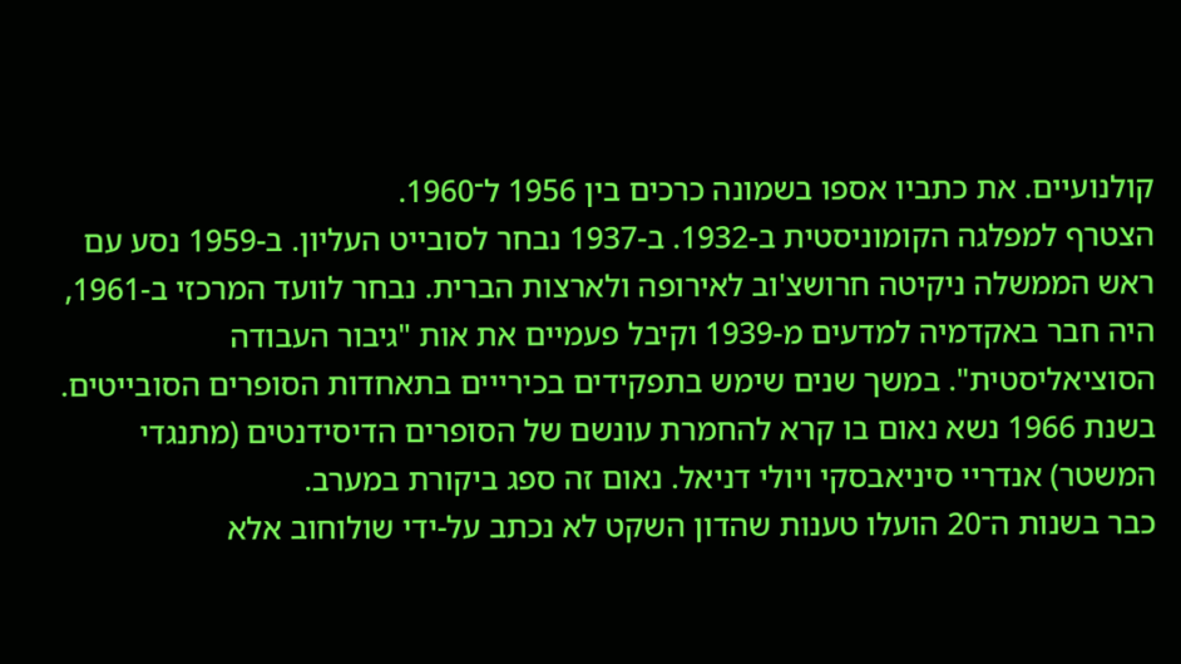קולנועיים. את כתביו אספו בשמונה כרכים בין 1956 ל־1960.
הצטרף למפלגה הקומוניסטית ב-1932. ב-1937 נבחר לסובייט העליון. ב-1959 נסע עם ראש הממשלה ניקיטה חרושצ'וב לאירופה ולארצות הברית. נבחר לוועד המרכזי ב-1961, היה חבר באקדמיה למדעים מ-1939 וקיבל פעמיים את אות "גיבור העבודה הסוציאליסטית". במשך שנים שימש בתפקידים בכירייים בתאחדות הסופרים הסובייטים.
בשנת 1966 נשא נאום בו קרא להחמרת עונשם של הסופרים הדיסידנטים (מתנגדי המשטר) אנדריי סיניאבסקי ויולי דניאל. נאום זה ספג ביקורת במערב.
כבר בשנות ה־20 הועלו טענות שהדון השקט לא נכתב על-ידי שולוחוב אלא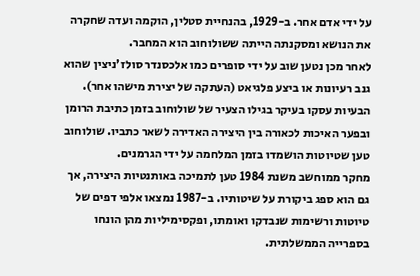על ידי אדם אחר. ב-1929, בהנחיית סטלין, הוקמה ועדה שחקרה את הנושא ומסקנתה הייתה ששולוחוב הוא המחבר.
לאחר מכן נטען שוב על ידי סופרים כמו אלכסנדר סולז'ניצין שהוא גנב רעיונות או ביצע פלגיאט (העתקה של יצירת מישהו אחר). הבעיות עסקו בעיקר בגילו הצעיר של שולוחוב בזמן כתיבת הרומן ובפער האיכות לכאורה בין היצירה האדירה לשאר כתביו. שולוחוב טען שטיוטות הושמדו בזמן המלחמה על ידי הגרמנים.
מחקר ממוחשב משנת 1984 טען לתמיכה באותנטיות היצירה, אך גם הוא ספג ביקורת על שיטותיו. ב-1987 נמצאו אלפי דפים של טיוטות ורשימות שנבדקו ואומתו, ופקסימיליות מהן הונחו בספרייה הממשלתית.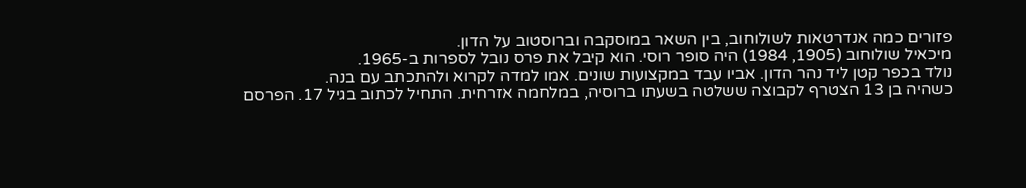פזורים כמה אנדרטאות לשולוחוב, בין השאר במוסקבה וברוסטוב על הדון.
מיכאיל שולוחוב (1905, 1984) היה סופר רוסי. הוא קיבל את פרס נובל לספרות ב-1965.
נולד בכפר קטן ליד נהר הדון. אביו עבד במקצועות שונים. אמו למדה לקרוא ולהתכתב עם בנה.
כשהיה בן 13 הצטרף לקבוצה ששלטה בשעתו ברוסיה, במלחמה אזרחית. התחיל לכתוב בגיל 17. הפרסם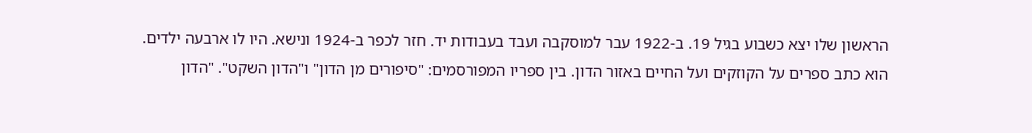הראשון שלו יצא כשבוע בגיל 19. ב-1922 עבר למוסקבה ועבד בעבודות יד. חזר לכפר ב-1924 ונישא. היו לו ארבעה ילדים.
הוא כתב ספרים על הקוזקים ועל החיים באזור הדון. בין ספריו המפורסמים: "סיפורים מן הדון" ו"הדון השקט". "הדון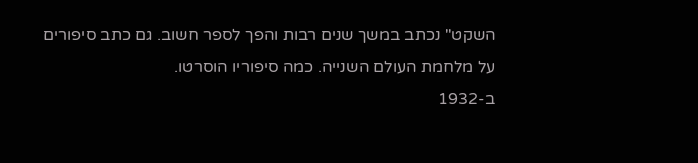השקט" נכתב במשך שנים רבות והפך לספר חשוב. גם כתב סיפורים על מלחמת העולם השנייה. כמה סיפוריו הוסרטו.
ב-1932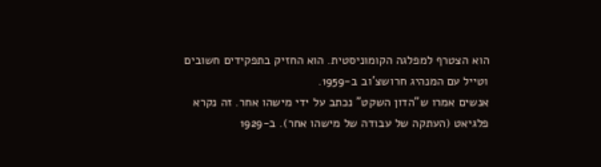הוא הצטרף למפלגה הקומוניסטית. הוא החזיק בתפקידים חשובים וטייל עם המנהיג חרושצ'וב ב-1959.
אנשים אמרו ש"הדון השקט" נכתב על ידי מישהו אחר. זה נקרא פלגיאט (העתקה של עבודה של מישהו אחר). ב-1929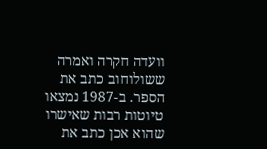וועדה חקרה ואמרה ששולוחוב כתב את הספר. ב-1987 נמצאו טיוטות רבות שאישרו שהוא אכן כתב את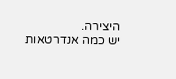היצירה.
יש כמה אנדרטאות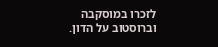לזכרו במוסקבה וברוסטוב על הדון.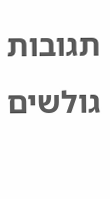תגובות גולשים